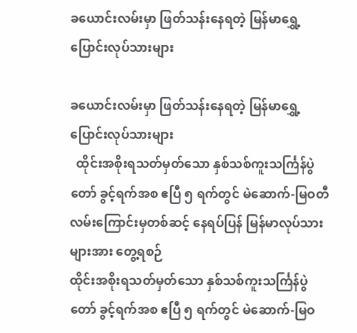ခယောင်းလမ်းမှာ ဖြတ်သန်းနေရတဲ့ မြန်မာရွှေ့ပြောင်းလုပ်သားများ

ခယောင်းလမ်းမှာ ဖြတ်သန်းနေရတဲ့ မြန်မာရွှေ့ပြောင်းလုပ်သားများ
  ထိုင်းအစိုးရသတ်မှတ်သော နှစ်သစ်ကူးသင်္ကြန်ပွဲတော် ခွင့်ရက်အစ ဧပြီ ၅ ရက်တွင် မဲဆောက်-မြဝတီလမ်းကြောင်းမှတစ်ဆင့် နေရပ်ပြန် မြန်မာလုပ်သားများအား တွေ့ရစဉ်
ထိုင်းအစိုးရသတ်မှတ်သော နှစ်သစ်ကူးသင်္ကြန်ပွဲတော် ခွင့်ရက်အစ ဧပြီ ၅ ရက်တွင် မဲဆောက်-မြဝ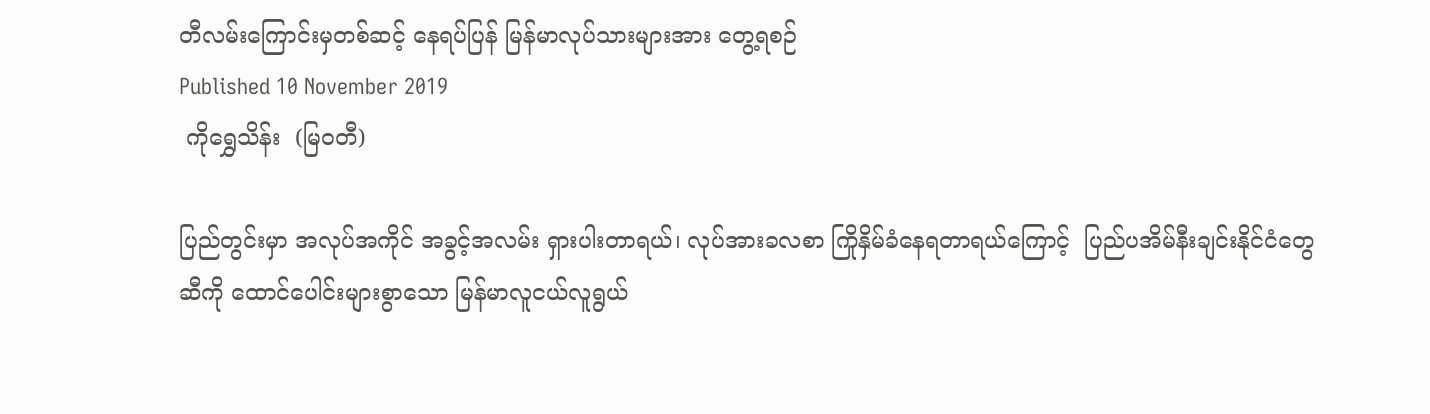တီလမ်းကြောင်းမှတစ်ဆင့် နေရပ်ပြန် မြန်မာလုပ်သားများအား တွေ့ရစဉ်
Published 10 November 2019
 ကိုရွှေသိန်း  (မြဝတီ)

ပြည်တွင်းမှာ အလုပ်အကိုင် အခွင့်အလမ်း ရှားပါးတာရယ်၊ လုပ်အားခလစာ ကြိုနှိမ်ခံနေရတာရယ်ကြောင့်  ပြည်ပအိမ်နီးချင်းနိုင်ငံတွေဆီကို ထောင်ပေါင်းများစွာသော မြန်မာလူငယ်လူရွယ်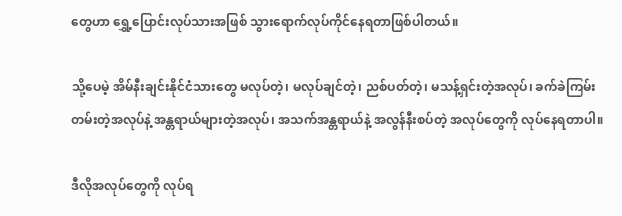တွေဟာ ရွှေ့ပြောင်းလုပ်သားအဖြစ် သွားရောက်လုပ်ကိုင်နေရတာဖြစ်ပါတယ်။

သို့ပေမဲ့ အိမ်နီးချင်းနိုင်ငံသားတွေ မလုပ်တဲ့၊ မလုပ်ချင်တဲ့၊ ညစ်ပတ်တဲ့၊ မသန့်ရှင်းတဲ့အလုပ်၊ ခက်ခဲကြမ်းတမ်းတဲ့အလုပ်နဲ့ အန္တရာယ်များတဲ့အလုပ်၊ အသက်အန္တရာယ်နဲ့ အလွန်နီးစပ်တဲ့ အလုပ်တွေကို လုပ်နေရတာပါ။

ဒီလိုအလုပ်တွေကို လုပ်ရ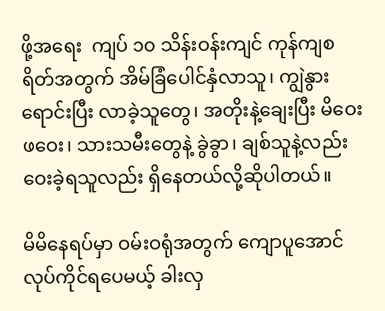ဖို့အရေး  ကျပ် ၁၀ သိန်းဝန်းကျင် ကုန်ကျစရိတ်အတွက် အိမ်ခြံပေါင်နှံလာသူ၊ ကျွဲနွားရောင်းပြီး လာခဲ့သူတွေ၊ အတိုးနဲ့ချေးပြီး မိဝေးဖဝေး၊ သားသမီးတွေနဲ့ ခွဲခွာ၊ ချစ်သူနဲ့လည်း ဝေးခဲ့ရသူလည်း ရှိနေတယ်လို့ဆိုပါတယ်။

မိမိနေရပ်မှာ ဝမ်းဝရုံအတွက် ကျောပူအောင်လုပ်ကိုင်ရပေမယ့် ခါးလှ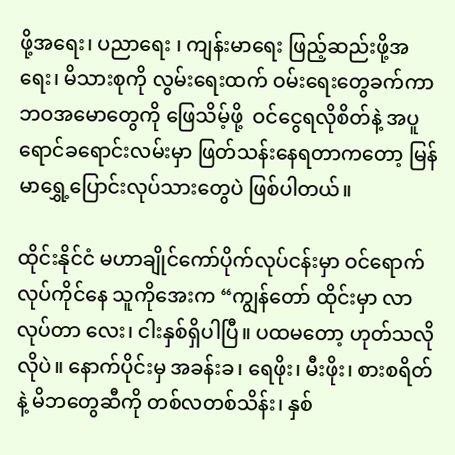ဖို့အရေး၊ ပညာရေး ၊ ကျန်းမာရေး ဖြည့်ဆည်းဖို့အရေး၊ မိသားစုကို လွမ်းရေးထက် ဝမ်းရေးတွေခက်ကာ ဘဝအမောတွေကို ဖြေသိမ့်ဖို့  ဝင်ငွေရလိုစိတ်နဲ့ အပူရောင်ခရောင်းလမ်းမှာ ဖြတ်သန်းနေရတာကတော့ မြန်မာရွှေ့ပြောင်းလုပ်သားတွေပဲ ဖြစ်ပါတယ်။

ထိုင်းနိုင်ငံ မဟာချိုင်ကော်ပိုက်လုပ်ငန်းမှာ ဝင်ရောက်လုပ်ကိုင်နေ သူကိုအေးက “ကျွန်တော် ထိုင်းမှာ လာလုပ်တာ လေး၊ ငါးနှစ်ရှိပါပြီ။ ပထမတော့ ဟုတ်သလိုလိုပဲ။ နောက်ပိုင်းမှ အခန်းခ၊ ရေဖိုး၊ မီးဖိုး၊ စားစရိတ်နဲ့ မိဘတွေဆီကို တစ်လတစ်သိန်း၊ နှစ်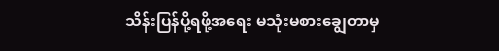သိန်းပြန်ပို့ရဖို့အရေး မသုံးမစားချွေတာမှ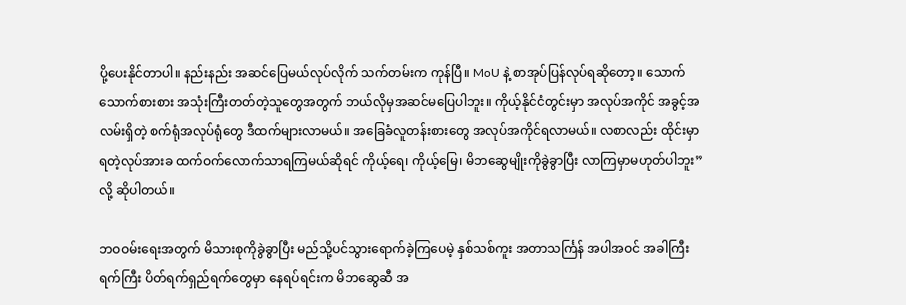ပို့ပေးနိုင်တာပါ။ နည်းနည်း အဆင်ပြေမယ်လုပ်လိုက် သက်တမ်းက ကုန်ပြီ။ MoU နဲ့ စာအုပ်ပြန်လုပ်ရဆိုတော့။ သောက်သောက်စားစား အသုံးကြီးတတ်တဲ့သူတွေအတွက် ဘယ်လိုမှအဆင်မပြေပါဘူး။ ကိုယ့်နိုင်ငံတွင်းမှာ အလုပ်အကိုင် အခွင့်အလမ်းရှိတဲ့ စက်ရုံအလုပ်ရုံတွေ ဒီထက်များလာမယ်။ အခြေခံလူတန်းစားတွေ အလုပ်အကိုင်ရလာမယ်။ လစာလည်း ထိုင်းမှာရတဲ့လုပ်အားခ ထက်ဝက်လောက်သာရကြမယ်ဆိုရင် ကိုယ့်ရေ၊ ကိုယ့်မြေ၊ မိဘဆွေမျိုးကိုခွဲခွာပြီး လာကြမှာမဟုတ်ပါဘူး” လို့ ဆိုပါတယ်။

ဘဝဝမ်းရေးအတွက် မိသားစုကိုခွဲခွာပြီး မည်သို့ပင်သွားရောက်ခဲ့ကြပေမဲ့ နှစ်သစ်ကူး အတာသင်္ကြန် အပါအဝင် အခါကြီးရက်ကြီး ပိတ်ရက်ရှည်ရက်တွေမှာ နေရပ်ရင်းက မိဘဆွေဆီ အ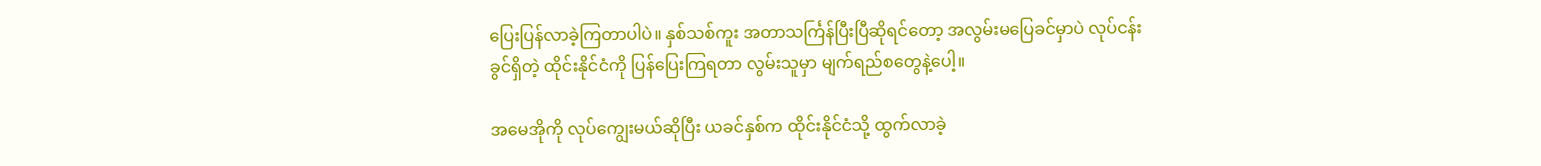ပြေးပြန်လာခဲ့ကြတာပါပဲ။ နှစ်သစ်ကူး အတာသင်္ကြန်ပြီးပြီဆိုရင်တော့ အလွမ်းမပြေခင်မှာပဲ လုပ်ငန်းခွင်ရှိတဲ့ ထိုင်းနိုင်ငံကို ပြန်ပြေးကြရတာ လွမ်းသူမှာ မျက်ရည်စတွေနဲ့ပေါ့။

အမေအိုကို လုပ်ကျွေးမယ်ဆိုပြီး ယခင်နှစ်က ထိုင်းနိုင်ငံသို့ ထွက်လာခဲ့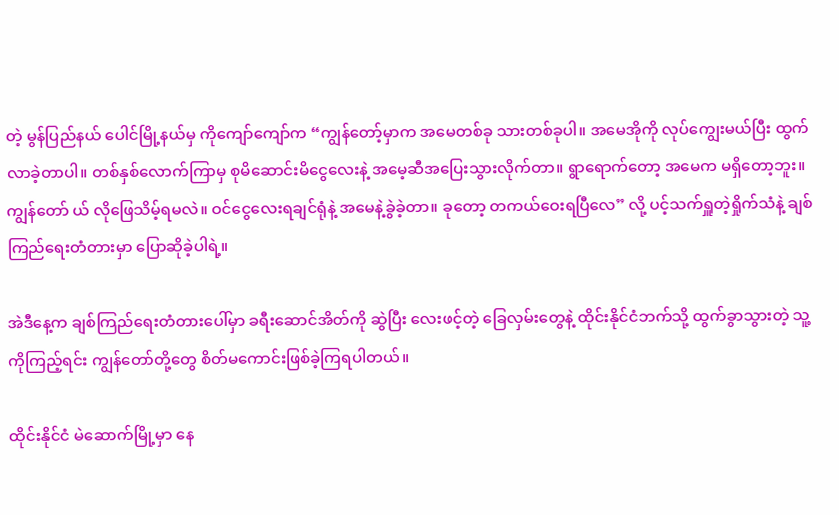တဲ့ မွန်ပြည်နယ် ပေါင်မြို့နယ်မှ ကိုကျော်ကျော်က “ကျွန်တော့်မှာက အမေတစ်ခု သားတစ်ခုပါ။ အမေအိုကို လုပ်ကျွေးမယ်ပြီး ထွက်လာခဲ့တာပါ။ တစ်နှစ်လောက်ကြာမှ စုမိဆောင်းမိငွေလေးနဲ့ အမေ့ဆီအပြေးသွားလိုက်တာ။ ရွာရောက်တော့ အမေက မရှိတော့ဘူး။ ကျွန်တော် ယ် လိုဖြေသိမ့်ရမလဲ။ ဝင်ငွေလေးရချင်ရုံနဲ့ အမေနဲ့ခွဲခဲ့တာ။ ခုတော့ တကယ်ဝေးရပြီလေ” လို့ ပင့်သက်ရှူတဲ့ရှိုက်သံနဲ့ ချစ်ကြည်ရေးတံတားမှာ ပြောဆိုခဲ့ပါရဲ့။

အဲဒီနေ့က ချစ်ကြည်ရေးတံတားပေါ်မှာ ခရီးဆောင်အိတ်ကို ဆွဲပြီး လေးဖင့်တဲ့ ခြေလှမ်းတွေနဲ့ ထိုင်းနိုင်ငံဘက်သို့ ထွက်ခွာသွားတဲ့ သူ့ကိုကြည့်ရင်း ကျွန်တော်တို့တွေ စိတ်မကောင်းဖြစ်ခဲ့ကြရပါတယ်။

ထိုင်းနိုင်ငံ မဲဆောက်မြို့မှာ နေ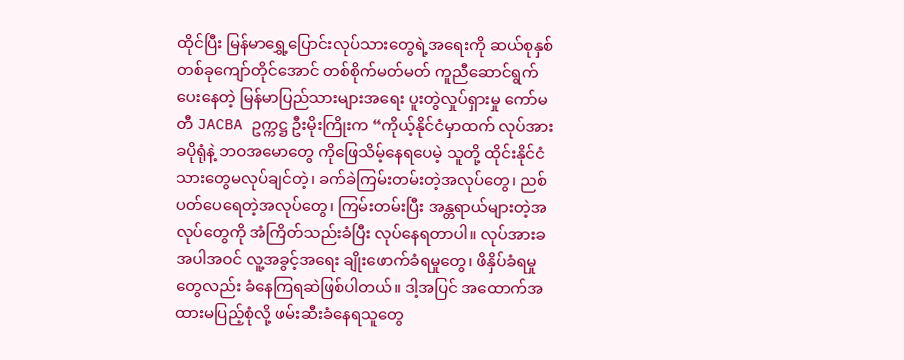ထိုင်ပြီး မြန်မာရွှေ့ပြောင်းလုပ်သားတွေရဲ့အရေးကို ဆယ်စုနှစ် တစ်ခုကျော်တိုင်အောင် တစ်စိုက်မတ်မတ် ကူညီဆောင်ရွက်ပေးနေတဲ့ မြန်မာပြည်သားများအရေး ပူးတွဲလှုပ်ရှားမှု ကော်မတီ JACBA ဥက္ကဋ္ဌ ဦးမိုးကြိုးက “ကိုယ့်နိုင်ငံမှာထက် လုပ်အားခပိုရုံနဲ့ ဘဝအမောတွေ ကိုဖြေသိမ့်နေရပေမဲ့ သူတို့ ထိုင်းနိုင်ငံသားတွေမလုပ်ချင်တဲ့၊ ခက်ခဲကြမ်းတမ်းတဲ့အလုပ်တွေ၊ ညစ်ပတ်ပေရေတဲ့အလုပ်တွေ၊ ကြမ်းတမ်းပြီး အန္တရာယ်များတဲ့အလုပ်တွေကို အံကြိတ်သည်းခံပြီး လုပ်နေရတာပါ။ လုပ်အားခအပါအဝင် လူ့အခွင့်အရေး ချိုးဖောက်ခံရမှုတွေ၊ ဖိနှိပ်ခံရမှုတွေလည်း ခံနေကြရဆဲဖြစ်ပါတယ်။ ဒါ့အပြင် အထောက်အထားမပြည့်စုံလို့ ဖမ်းဆီးခံနေရသူတွေ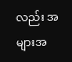လည်း အများအ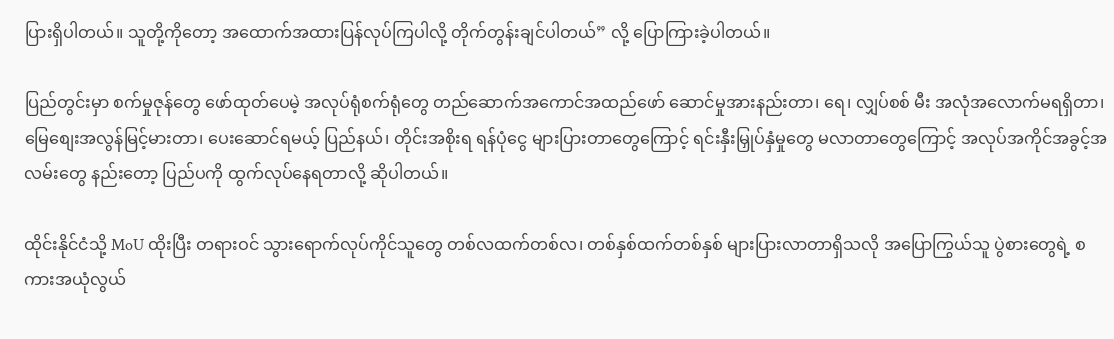ပြားရှိပါတယ်။ သူတို့ကိုတော့ အထောက်အထားပြန်လုပ်ကြပါလို့ တိုက်တွန်းချင်ပါတယ်” လို့ ပြောကြားခဲ့ပါတယ်။

ပြည်တွင်းမှာ စက်မှုဇုန်တွေ ဖော်ထုတ်ပေမဲ့ အလုပ်ရုံစက်ရုံတွေ တည်ဆောက်အကောင်အထည်ဖော် ဆောင်မှုအားနည်းတာ၊ ရေ၊ လျှပ်စစ် မီး အလုံအလောက်မရရှိတာ၊ မြေစျေးအလွန်မြင့်မားတာ၊ ပေးဆောင်ရမယ့် ပြည်နယ်၊ တိုင်းအစိုးရ ရန်ပုံငွေ များပြားတာတွေကြောင့် ရင်းနှီးမြှုပ်နှံမှုတွေ မလာတာတွေကြောင့် အလုပ်အကိုင်အခွင့်အလမ်းတွေ နည်းတော့ ပြည်ပကို ထွက်လုပ်နေရတာလို့ ဆိုပါတယ်။

ထိုင်းနိုင်ငံသို့ MoU ထိုးပြီး တရားဝင် သွားရောက်လုပ်ကိုင်သူတွေ တစ်လထက်တစ်လ၊ တစ်နှစ်ထက်တစ်နှစ် များပြားလာတာရှိသလို အပြောကြွယ်သူ ပွဲစားတွေရဲ့ စကားအယုံလွယ်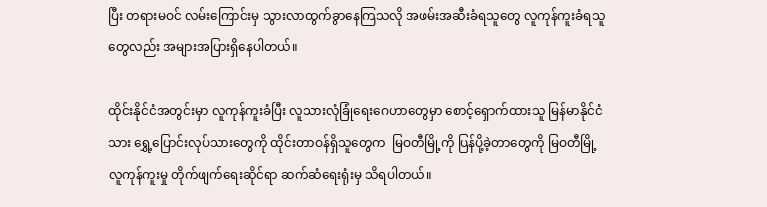ပြီး တရားမဝင် လမ်းကြောင်းမှ သွားလာထွက်ခွာနေကြသလို အဖမ်းအဆီးခံရသူတွေ လူကုန်ကူးခံရသူတွေလည်း အများအပြားရှိနေပါတယ်။

ထိုင်းနိုင်ငံအတွင်းမှာ လူကုန်ကူးခံပြီး လူသားလုံခြုံရေးဂေဟာတွေမှာ စောင့်ရှောက်ထားသူ မြန်မာနိုင်ငံသား ရွှေ့ပြောင်းလုပ်သားတွေကို ထိုင်းတာဝန်ရှိသူတွေက  မြဝတီမြို့ကို ပြန်ပို့ခဲ့တာတွေကို မြဝတီမြို့ လူကုန်ကူးမှု တိုက်ဖျက်ရေးဆိုင်ရာ ဆက်ဆံရေးရုံးမှ သိရပါတယ်။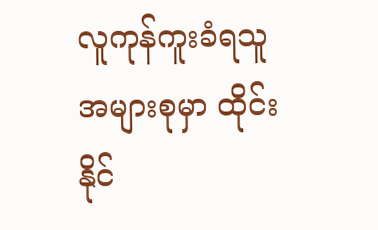လူကုန်ကူးခံရသူအများစုမှာ ထိုင်းနိုင်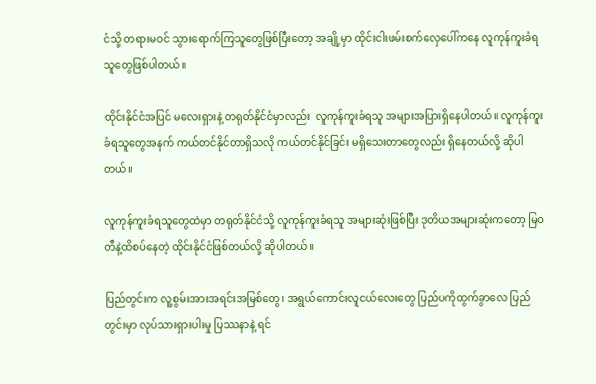ငံသို့ တရားမဝင် သွားရောက်ကြသူတွေဖြစ်ပြီးတော့ အချို့မှာ ထိုင်းငါးဖမ်းစက်လှေပေါ်ကနေ လူကုန်ကူးခံရသူတွေဖြစ်ပါတယ်။

ထိုင်းနိုင်ငံအပြင် မလေးရှားနဲ့ တရုတ်နိုင်ငံမှာလည်း  လူကုန်ကူးခံရသူ အများအပြားရှိနေပါတယ်။ လူကုန်ကူးခံရသူတွေအနက် ကယ်တင်နိုင်တာရှိသလို ကယ်တင်နိုင်ခြင်း မရှိသေးတာတွေလည်း ရှိနေတယ်လို့ ဆိုပါတယ်။

လူကုန်ကူးခံရသူတွေထဲမှာ တရုတ်နိုင်ငံသို့ လူကုန်ကူးခံရသူ အများဆုံးဖြစ်ပြီး ဒုတိယအများဆုံးကတော့ မြဝတီနဲ့ထိစပ်နေတဲ့ ထိုင်းနိုင်ငံဖြစ်တယ်လို့ ဆိုပါတယ်။

ပြည်တွင်းက လူ့စွမ်းအားအရင်းအမြစ်တွေ၊ အရွယ်ကောင်းလူငယ်လေးတွေ ပြည်ပကိုထွက်ခွာလေ ပြည်တွင်းမှာ လုပ်သားရှားပါးမှု ပြဿနာနဲ့ ရင်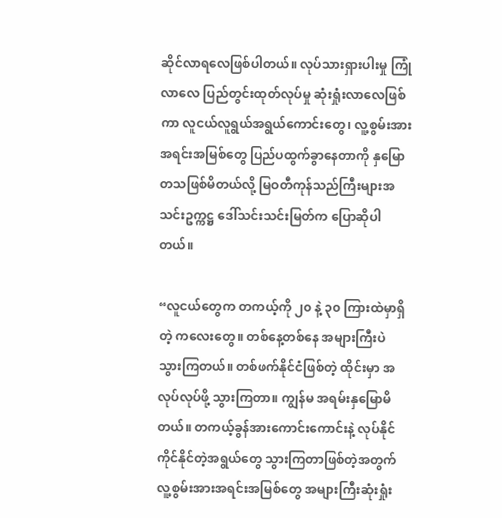ဆိုင်လာရလေဖြစ်ပါတယ်။ လုပ်သားရှားပါးမှု ကြုံလာလေ ပြည်တွင်းထုတ်လုပ်မှု ဆုံးရှုံးလာလေဖြစ်ကာ လူငယ်လူရွယ်အရွယ်ကောင်းတွေ၊ လူ့စွမ်းအားအရင်းအမြစ်တွေ ပြည်ပထွက်ခွာနေတာကို နှမြောတသဖြစ်မိတယ်လို့ မြဝတီကုန်သည်ကြီးများအသင်းဥက္ကဋ္ဌ ဒေါ်သင်းသင်းမြတ်က ပြောဆိုပါတယ်။

“လူငယ်တွေက တကယ့်ကို ၂၀ နဲ့ ၃၀ ကြားထဲမှာရှိတဲ့ ကလေးတွေ။ တစ်နေ့တစ်နေ အများကြီးပဲ သွားကြတယ်။ တစ်ဖက်နိုင်ငံဖြစ်တဲ့ ထိုင်းမှာ အလုပ်လုပ်ဖို့ သွားကြတာ။ ကျွန်မ အရမ်းနှမြောမိတယ်။ တကယ့်ခွန်အားကောင်းကောင်းနဲ့ လုပ်နိုင်ကိုင်နိုင်တဲ့အရွယ်တွေ သွားကြတာဖြစ်တဲ့အတွက် လူ့စွမ်းအားအရင်းအမြစ်တွေ အများကြီးဆုံးရှုံး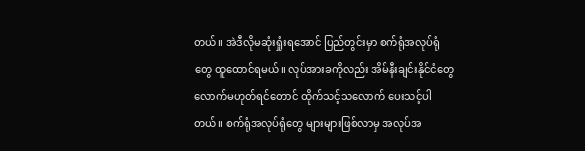တယ်။ အဲဒီလိုမဆုံးရှုံးရအောင် ပြည်တွင်းမှာ စက်ရုံအလုပ်ရုံတွေ ထူထောင်ရမယ်။ လုပ်အားခကိုလည်း အိမ်နီးချင်းနိုင်ငံတွေ လောက်မဟုတ်ရင်တောင် ထိုက်သင့်သလောက် ပေးသင့်ပါတယ်။ စက်ရုံအလုပ်ရုံတွေ များများဖြစ်လာမှ အလုပ်အ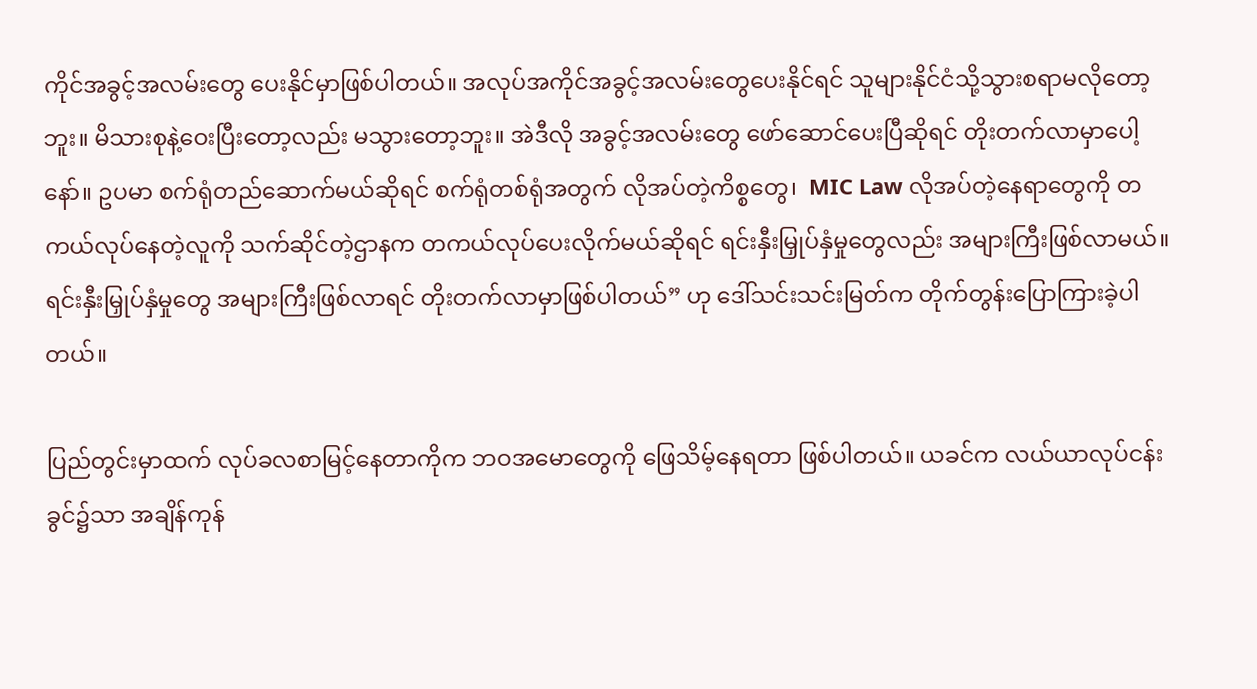ကိုင်အခွင့်အလမ်းတွေ ပေးနိုင်မှာဖြစ်ပါတယ်။ အလုပ်အကိုင်အခွင့်အလမ်းတွေပေးနိုင်ရင် သူများနိုင်ငံသို့သွားစရာမလိုတော့ဘူး။ မိသားစုနဲ့ဝေးပြီးတော့လည်း မသွားတော့ဘူး။ အဲဒီလို အခွင့်အလမ်းတွေ ဖော်ဆောင်ပေးပြီဆိုရင် တိုးတက်လာမှာပေါ့နော်။ ဥပမာ စက်ရုံတည်ဆောက်မယ်ဆိုရင် စက်ရုံတစ်ရုံအတွက် လိုအပ်တဲ့ကိစ္စတွေ၊  MIC Law လိုအပ်တဲ့နေရာတွေကို တကယ်လုပ်နေတဲ့လူကို သက်ဆိုင်တဲ့ဌာနက တကယ်လုပ်ပေးလိုက်မယ်ဆိုရင် ရင်းနှီးမြှုပ်နှံမှုတွေလည်း အများကြီးဖြစ်လာမယ်။ ရင်းနှီးမြှုပ်နှံမှုတွေ အများကြီးဖြစ်လာရင် တိုးတက်လာမှာဖြစ်ပါတယ်” ဟု ဒေါ်သင်းသင်းမြတ်က တိုက်တွန်းပြောကြားခဲ့ပါတယ်။

ပြည်တွင်းမှာထက် လုပ်ခလစာမြင့်နေတာကိုက ဘဝအမောတွေကို ဖြေသိမ့်နေရတာ ဖြစ်ပါတယ်။ ယခင်က လယ်ယာလုပ်ငန်းခွင်၌သာ အချိန်ကုန်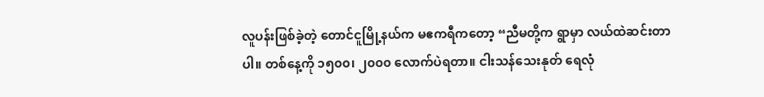လူပန်းဖြစ်ခဲ့တဲ့ တောင်ငူမြို့နယ်က မဧကရီကတော့ “ညီမတို့က ရွာမှာ လယ်ထဲဆင်းတာပါ။ တစ်နေ့ကို ၁၅၀၀၊ ၂၀၀၀ လောက်ပဲရတာ။ ငါးသန်သေးနုတ် ရေလုံ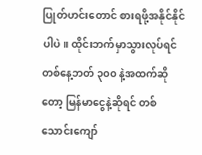ပြုတ်ဟင်းတောင် စားရဖို့အနိုင်နိုင်ပါပဲ။ ထိုင်းဘက်မှာသွားလုပ်ရင် တစ်နေ့ဘတ် ၃၀၀ နဲ့အထက်ဆိုတော့ မြန်မာငွေနဲ့ဆိုရင် တစ်သောင်းကျော်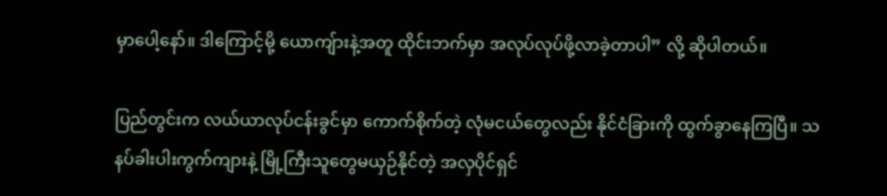မှာပေါ့နော်။ ဒါကြောင့်မို့ ယောကျ်ားနဲ့အတူ ထိုင်းဘက်မှာ အလုပ်လုပ်ဖို့လာခဲ့တာပါ” လို့ ဆိုပါတယ်။

ပြည်တွင်းက လယ်ယာလုပ်ငန်းခွင်မှာ ကောက်စိုက်တဲ့ လုံမငယ်တွေလည်း နိုင်ငံခြားကို ထွက်ခွာနေကြပြီ။ သနပ်ခါးပါးကွက်ကျားနဲ့ မြို့ကြီးသူတွေမယှဉ်နိုင်တဲ့ အလှပိုင်ရှင်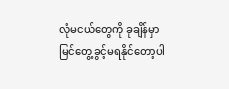လုံမငယ်တွေကို ခုချိန်မှာ မြင်တွေ့ခွင့်မရနိုင်တော့ပါ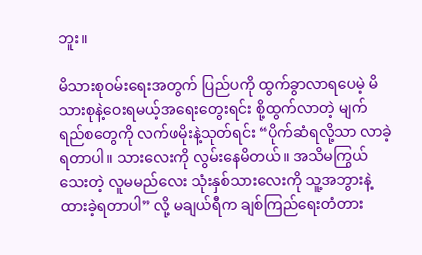ဘူး။

မိသားစုဝမ်းရေးအတွက် ပြည်ပကို ထွက်ခွာလာရပေမဲ့ မိသားစုနဲ့ဝေးရမယ့်အရေးတွေးရင်း စို့ထွက်လာတဲ့ မျက်ရည်စတွေကို လက်ဖမိုးနဲ့သုတ်ရင်း “ပိုက်ဆံရလို့သာ လာခဲ့ရတာပါ။ သားလေးကို လွမ်းနေမိတယ်။ အသိမကြွယ်သေးတဲ့ လူမမည်လေး သုံးနှစ်သားလေးကို သူ့အဘွားနဲ့ ထားခဲ့ရတာပါ” လို့ မချယ်ရီက ချစ်ကြည်ရေးတံတား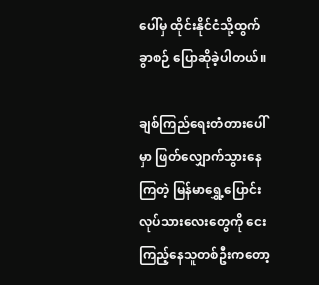ပေါ်မှ ထိုင်းနိုင်ငံသို့ထွက်ခွာစဉ် ပြောဆိုခဲ့ပါတယ်။

ချစ်ကြည်ရေးတံတားပေါ်မှာ ဖြတ်လျှောက်သွားနေကြတဲ့ မြန်မာရွှေ့ပြောင်းလုပ်သားလေးတွေကို ငေးကြည့်နေသူတစ်ဦးကတော့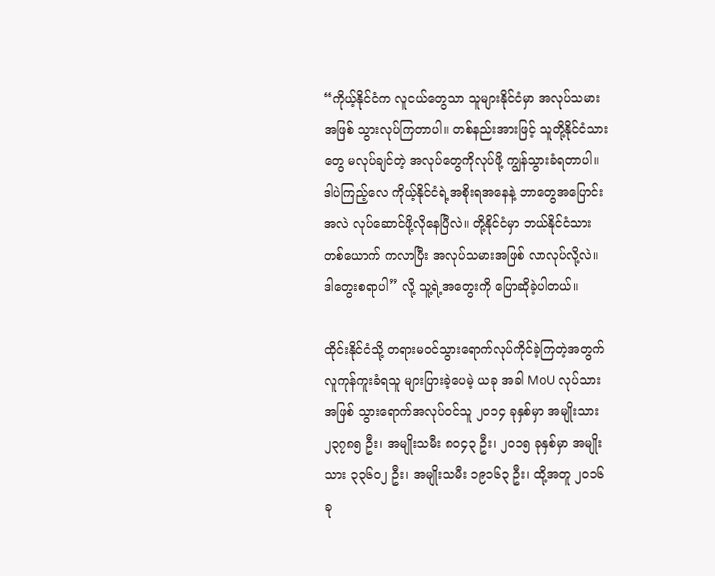“ကိုယ့်နိုင်ငံက လူငယ်တွေသာ သူများနိုင်ငံမှာ အလုပ်သမားအဖြစ် သွားလုပ်ကြတာပါ။ တစ်နည်းအားဖြင့် သူတို့နိုင်ငံသားတွေ မလုပ်ချင်တဲ့ အလုပ်တွေကိုလုပ်ဖို့ ကျွန်သွားခံရတာပါ။ ဒါပဲကြည့်လေ ကိုယ့်နိုင်ငံရဲ့အစိုးရအနေနဲ့ ဘာတွေအပြောင်းအလဲ လုပ်ဆောင်ဖို့လိုနေပြီလဲ။ တို့နိုင်ငံမှာ ဘယ်နိုင်ငံသားတစ်ယောက် ကလာပြီး အလုပ်သမားအဖြစ် လာလုပ်လို့လဲ။ ဒါတွေးစရာပါ” လို့ သူ့ရဲ့အတွေးကို ပြောဆိုခဲ့ပါတယ်။

ထိုင်းနိုင်ငံသို့ တရားမဝင်သွားရောက်လုပ်ကိုင်ခဲ့ကြတဲ့အတွက် လူကုန်ကူးခံရသူ များပြားခဲ့ပေမဲ့ ယခု အခါ MoU လုပ်သားအဖြစ် သွားရောက်အလုပ်ဝင်သူ ၂၀၁၄ ခုနှစ်မှာ အမျိုးသား၂၃၇၈၅ ဦး၊ အမျိုးသမီး ၈၀၄၃ ဦး၊ ၂၀၁၅ ခုနှစ်မှာ အမျိုးသား ၃၃၆၀၂ ဦး၊ အမျိုးသမီး ၁၉၁၆၃ ဦး၊ ထို့အတူ ၂၀၁၆ ခု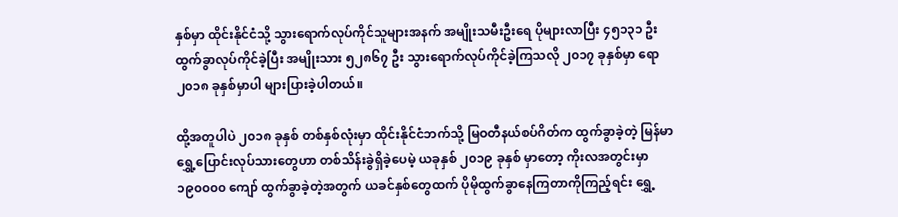နှစ်မှာ ထိုင်းနိုင်ငံသို့ သွားရောက်လုပ်ကိုင်သူများအနက် အမျိုးသမီးဦးရေ ပိုများလာပြီး ၄၅၁၃၁ ဦး ထွက်ခွာလုပ်ကိုင်ခဲ့ပြီး အမျိုးသား ၅၂၈၆၇ ဦး သွားရောက်လုပ်ကိုင်ခဲ့ကြသလို ၂၀၁၇ ခုနှစ်မှာ ရော ၂၀၁၈ ခုနှစ်မှာပါ များပြားခဲ့ပါတယ်။

ထို့အတူပါပဲ ၂၀၁၈ ခုနှစ် တစ်နှစ်လုံးမှာ ထိုင်းနိုင်ငံဘက်သို့ မြဝတီနယ်စပ်ဂိတ်က ထွက်ခွာခဲ့တဲ့ မြန်မာရွှေ့ပြောင်းလုပ်သားတွေဟာ တစ်သိန်းခွဲရှိခဲ့ပေမဲ့ ယခုနှစ် ၂၀၁၉ ခုနှစ် မှာတော့ ကိုးလအတွင်းမှာ ၁၉၀၀၀၀ ကျော် ထွက်ခွာခဲ့တဲ့အတွက် ယခင်နှစ်တွေထက် ပိုမိုထွက်ခွာနေကြတာကိုကြည့်ရင်း ရွှေ့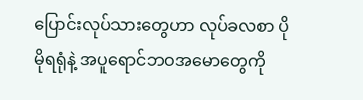ပြောင်းလုပ်သားတွေဟာ လုပ်ခလစာ ပိုမိုရရုံနဲ့ အပူရောင်ဘဝအမောတွေကို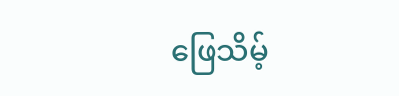ဖြေသိမ့်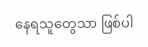နေရသူတွေသာ ဖြစ်ပါ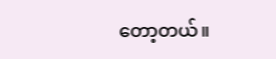တော့တယ်။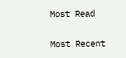Most Read

Most Recent